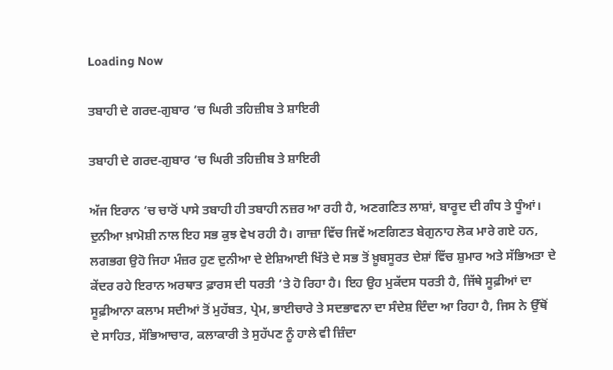Loading Now

ਤਬਾਹੀ ਦੇ ਗਰਦ-ਗੁਬਾਰ ’ਚ ਘਿਰੀ ਤਹਿਜ਼ੀਬ ਤੇ ਸ਼ਾਇਰੀ

ਤਬਾਹੀ ਦੇ ਗਰਦ-ਗੁਬਾਰ ’ਚ ਘਿਰੀ ਤਹਿਜ਼ੀਬ ਤੇ ਸ਼ਾਇਰੀ

ਅੱਜ ਇਰਾਨ ’ਚ ਚਾਰੋਂ ਪਾਸੇ ਤਬਾਹੀ ਹੀ ਤਬਾਹੀ ਨਜ਼ਰ ਆ ਰਹੀ ਹੈ, ਅਣਗਣਿਤ ਲਾਸ਼ਾਂ, ਬਾਰੂਦ ਦੀ ਗੰਧ ਤੇ ਧੂੰਆਂ। ਦੁਨੀਆ ਖ਼ਾਮੋਸ਼ੀ ਨਾਲ ਇਹ ਸਭ ਕੁਝ ਵੇਖ ਰਹੀ ਹੈ। ਗਾਜ਼ਾ ਵਿੱਚ ਜਿਵੇਂ ਅਣਗਿਣਤ ਬੇਗੁਨਾਹ ਲੋਕ ਮਾਰੇ ਗਏ ਹਨ, ਲਗਭਗ ਉਹੋ ਜਿਹਾ ਮੰਜ਼ਰ ਹੁਣ ਦੁਨੀਆ ਦੇ ਏਸ਼ਿਆਈ ਖਿੱਤੇ ਦੇ ਸਭ ਤੋਂ ਖ਼ੂਬਸੂਰਤ ਦੇਸ਼ਾਂ ਵਿੱਚ ਸ਼ੁਮਾਰ ਅਤੇ ਸੱਭਿਅਤਾ ਦੇ ਕੇਂਦਰ ਰਹੇ ਇਰਾਨ ਅਰਥਾਤ ਫ਼ਾਰਸ ਦੀ ਧਰਤੀ ’ਤੇ ਹੋ ਰਿਹਾ ਹੈ। ਇਹ ਉਹ ਮੁਕੱਦਸ ਧਰਤੀ ਹੈ, ਜਿੱਥੇ ਸੂਫ਼ੀਆਂ ਦਾ ਸੂਫ਼ੀਆਨਾ ਕਲਾਮ ਸਦੀਆਂ ਤੋਂ ਮੁਹੱਬਤ, ਪ੍ਰੇਮ, ਭਾਈਚਾਰੇ ਤੇ ਸਦਭਾਵਨਾ ਦਾ ਸੰਦੇਸ਼ ਦਿੰਦਾ ਆ ਰਿਹਾ ਹੈ, ਜਿਸ ਨੇ ਉੱਥੋਂ ਦੇ ਸਾਹਿਤ, ਸੱਭਿਆਚਾਰ, ਕਲਾਕਾਰੀ ਤੇ ਸੁਹੱਪਣ ਨੂੰ ਹਾਲੇ ਵੀ ਜ਼ਿੰਦਾ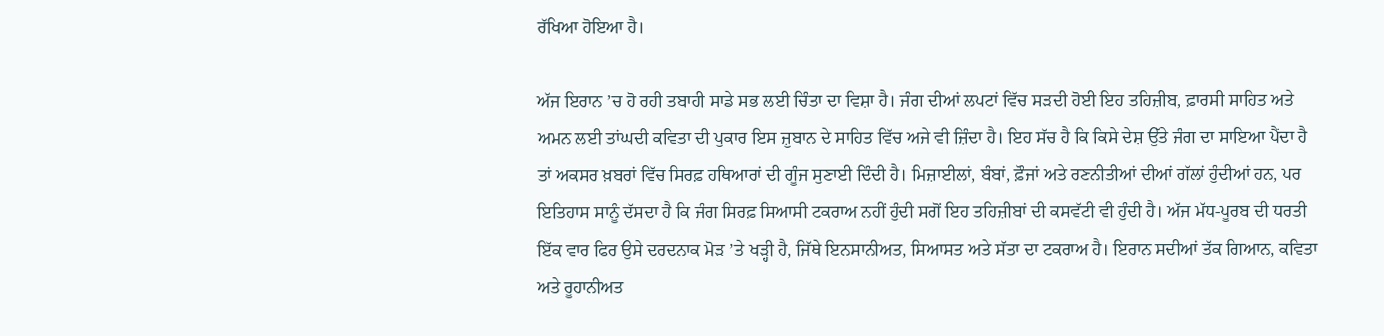ਰੱਖਿਆ ਹੋਇਆ ਹੈ।

ਅੱਜ ਇਰਾਨ ’ਚ ਹੋ ਰਹੀ ਤਬਾਹੀ ਸਾਡੇ ਸਭ ਲਈ ਚਿੰਤਾ ਦਾ ਵਿਸ਼ਾ ਹੈ। ਜੰਗ ਦੀਆਂ ਲਪਟਾਂ ਵਿੱਚ ਸੜਦੀ ਹੋਈ ਇਹ ਤਹਿਜ਼ੀਬ, ਫ਼ਾਰਸੀ ਸਾਹਿਤ ਅਤੇ ਅਮਨ ਲਈ ਤਾਂਘਦੀ ਕਵਿਤਾ ਦੀ ਪੁਕਾਰ ਇਸ ਜ਼ੁਬਾਨ ਦੇ ਸਾਹਿਤ ਵਿੱਚ ਅਜੇ ਵੀ ਜ਼ਿੰਦਾ ਹੈ। ਇਹ ਸੱਚ ਹੈ ਕਿ ਕਿਸੇ ਦੇਸ਼ ਉੱਤੇ ਜੰਗ ਦਾ ਸਾਇਆ ਪੈਂਦਾ ਹੈ ਤਾਂ ਅਕਸਰ ਖ਼ਬਰਾਂ ਵਿੱਚ ਸਿਰਫ਼ ਹਥਿਆਰਾਂ ਦੀ ਗੂੰਜ ਸੁਣਾਈ ਦਿੰਦੀ ਹੈ। ਮਿਜ਼ਾਈਲਾਂ, ਬੰਬਾਂ, ਫ਼ੌਜਾਂ ਅਤੇ ਰਣਨੀਤੀਆਂ ਦੀਆਂ ਗੱਲਾਂ ਹੁੰਦੀਆਂ ਹਨ, ਪਰ ਇਤਿਹਾਸ ਸਾਨੂੰ ਦੱਸਦਾ ਹੈ ਕਿ ਜੰਗ ਸਿਰਫ਼ ਸਿਆਸੀ ਟਕਰਾਅ ਨਹੀਂ ਹੁੰਦੀ ਸਗੋਂ ਇਹ ਤਹਿਜ਼ੀਬਾਂ ਦੀ ਕਸਵੱਟੀ ਵੀ ਹੁੰਦੀ ਹੈ। ਅੱਜ ਮੱਧ-ਪੂਰਬ ਦੀ ਧਰਤੀ ਇੱਕ ਵਾਰ ਫਿਰ ਉਸੇ ਦਰਦਨਾਕ ਮੋੜ ’ਤੇ ਖੜ੍ਹੀ ਹੈ, ਜਿੱਥੇ ਇਨਸਾਨੀਅਤ, ਸਿਆਸਤ ਅਤੇ ਸੱਤਾ ਦਾ ਟਕਰਾਅ ਹੈ। ਇਰਾਨ ਸਦੀਆਂ ਤੱਕ ਗਿਆਨ, ਕਵਿਤਾ ਅਤੇ ਰੂਹਾਨੀਅਤ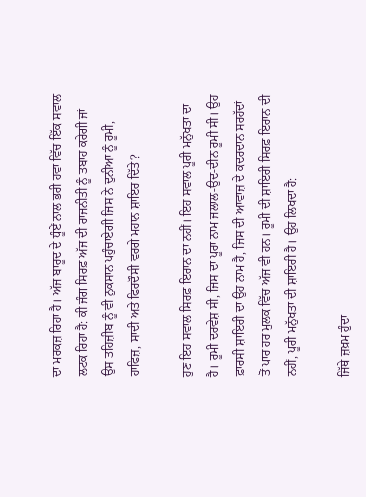ਦਾ ਮਰਕਜ਼ ਰਿਹਾ ਹੈ। ਅੱਜ ਬਾਰੂਦ ਦੇ ਧੂੰਏਂ ਨਾਲ ਭਰੀ ਹਵਾ ਵਿੱਚ ਇੱਕ ਸਵਾਲ ਲਟਕ ਰਿਹਾ ਹੈ: ਕੀ ਜੰਗ ਸਿਰਫ਼ ਅੱਜ ਦੀ ਰਾਜਨੀਤੀ ਨੂੰ ਤਬਾਹ ਕਰੇਗੀ ਜਾਂ ਉਸ ਤਹਿਜ਼ੀਬ ਨੂੰ ਵੀ ਨੁਕਸਾਨ ਪਹੁੰਚਾਏਗੀ ਜਿਸ ਨੇ ਦੁਨੀਆ ਨੂੰ ਰੂਮੀ, ਹਾਫਿਜ਼, ਸਾਦੀ ਅਤੇ ਫਿਰਦੌਸੀ ਵਰਗੇ ਮਹਾਨ ਸ਼ਾਇਰ ਦਿੱਤੇ?

ਹੁਣ ਇਹ ਸਵਾਲ ਸਿਰਫ਼ ਇਰਾਨ ਦਾ ਨਹੀਂ। ਇਹ ਸਵਾਲ ਪੂਰੀ ਮਨੁੱਖਤਾ ਦਾ ਹੈ। ਰੂਮੀ ਦਰਵੇਸ਼ ਸੀ, ਜਿਸ ਦਾ ਪੂਰਾ ਨਾਮ ਜਲਾਲ-ਉਦ-ਦੀਨ ਰੂਮੀ ਸੀ। ਉਹ ਫ਼ਾਰਸੀ ਸ਼ਾਇਰੀ ਦਾ ਉਹ ਨਾਮ ਹੈ, ਜਿਸ ਦੀ ਆਵਾਜ਼ ਦੇ ਕਦਰਦਾਨ ਸਰਹੱਦਾਂ ਤੋਂ ਪਾਰ ਹਰ ਮੁਲਕ ਵਿੱਚ ਅੱਜ ਵੀ ਹਨ। ਰੂਮੀ ਦੀ ਸ਼ਾਇਰੀ ਸਿਰਫ਼ ਇਰਾਨ ਦੀ ਨਹੀਂ, ਪੂਰੀ ਮਨੁੱਖਤਾ ਦੀ ਸ਼ਾਇਰੀ ਹੈ। ਉਹ ਲਿਖਦਾ ਹੈ:

ਜਿੱਥੇ ਜ਼ਖ਼ਮ ਹੁੰਦਾ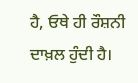ਹੈ, ਓਥੇ ਹੀ ਰੌਸ਼ਨੀ ਦਾਖ਼ਲ ਹੁੰਦੀ ਹੈ।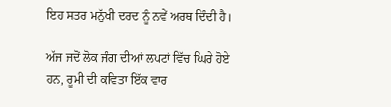ਇਹ ਸਤਰ ਮਨੁੱਖੀ ਦਰਦ ਨੂੰ ਨਵੇਂ ਅਰਥ ਦਿੰਦੀ ਹੈ।

ਅੱਜ ਜਦੋਂ ਲੋਕ ਜੰਗ ਦੀਆਂ ਲਪਟਾਂ ਵਿੱਚ ਘਿਰੇ ਹੋਏ ਹਨ, ਰੂਮੀ ਦੀ ਕਵਿਤਾ ਇੱਕ ਵਾਰ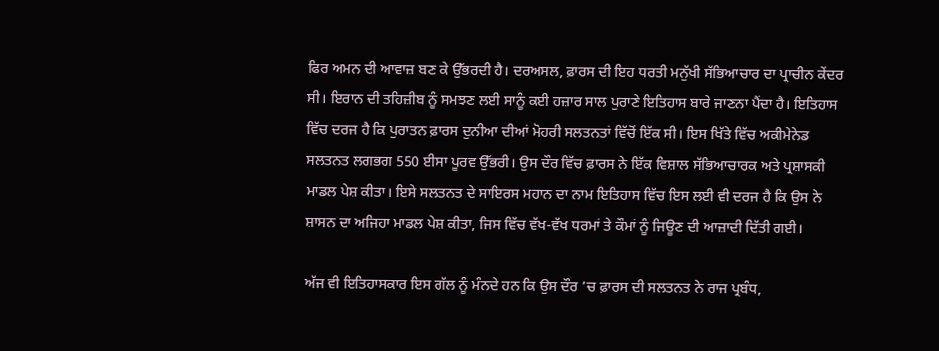ਫਿਰ ਅਮਨ ਦੀ ਆਵਾਜ਼ ਬਣ ਕੇ ਉੱਭਰਦੀ ਹੈ। ਦਰਅਸਲ, ਫ਼ਾਰਸ ਦੀ ਇਹ ਧਰਤੀ ਮਨੁੱਖੀ ਸੱਭਿਆਚਾਰ ਦਾ ਪ੍ਰਾਚੀਨ ਕੇਂਦਰ ਸੀ। ਇਰਾਨ ਦੀ ਤਹਿਜ਼ੀਬ ਨੂੰ ਸਮਝਣ ਲਈ ਸਾਨੂੰ ਕਈ ਹਜ਼ਾਰ ਸਾਲ ਪੁਰਾਣੇ ਇਤਿਹਾਸ ਬਾਰੇ ਜਾਣਨਾ ਪੈਂਦਾ ਹੈ। ਇਤਿਹਾਸ ਵਿੱਚ ਦਰਜ ਹੈ ਕਿ ਪੁਰਾਤਨ ਫ਼ਾਰਸ ਦੁਨੀਆ ਦੀਆਂ ਮੋਹਰੀ ਸਲਤਨਤਾਂ ਵਿੱਚੋਂ ਇੱਕ ਸੀ। ਇਸ ਖਿੱਤੇ ਵਿੱਚ ਅਕੀਮੇਨੇਡ ਸਲਤਨਤ ਲਗਭਗ 550 ਈਸਾ ਪੂਰਵ ਉੱਭਰੀ। ਉਸ ਦੌਰ ਵਿੱਚ ਫ਼ਾਰਸ ਨੇ ਇੱਕ ਵਿਸ਼ਾਲ ਸੱਭਿਆਚਾਰਕ ਅਤੇ ਪ੍ਰਸ਼ਾਸਕੀ ਮਾਡਲ ਪੇਸ਼ ਕੀਤਾ। ਇਸੇ ਸਲਤਨਤ ਦੇ ਸਾਇਰਸ ਮਹਾਨ ਦਾ ਨਾਮ ਇਤਿਹਾਸ ਵਿੱਚ ਇਸ ਲਈ ਵੀ ਦਰਜ ਹੈ ਕਿ ਉਸ ਨੇ ਸ਼ਾਸਨ ਦਾ ਅਜਿਹਾ ਮਾਡਲ ਪੇਸ਼ ਕੀਤਾ, ਜਿਸ ਵਿੱਚ ਵੱਖ-ਵੱਖ ਧਰਮਾਂ ਤੇ ਕੌਮਾਂ ਨੂੰ ਜਿਊਣ ਦੀ ਆਜ਼ਾਦੀ ਦਿੱਤੀ ਗਈ।

ਅੱਜ ਵੀ ਇਤਿਹਾਸਕਾਰ ਇਸ ਗੱਲ ਨੂੰ ਮੰਨਦੇ ਹਨ ਕਿ ਉਸ ਦੌਰ ’ਚ ਫ਼ਾਰਸ ਦੀ ਸਲਤਨਤ ਨੇ ਰਾਜ ਪ੍ਰਬੰਧ,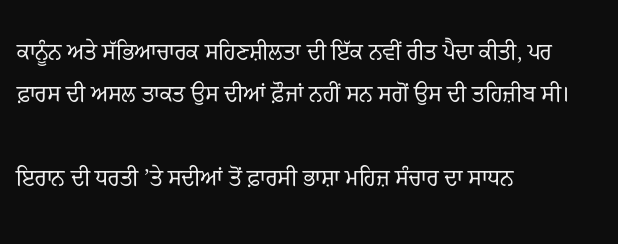ਕਾਨੂੰਨ ਅਤੇ ਸੱਭਿਆਚਾਰਕ ਸਹਿਣਸ਼ੀਲਤਾ ਦੀ ਇੱਕ ਨਵੀਂ ਰੀਤ ਪੈਦਾ ਕੀਤੀ, ਪਰ ਫ਼ਾਰਸ ਦੀ ਅਸਲ ਤਾਕਤ ਉਸ ਦੀਆਂ ਫ਼ੌਜਾਂ ਨਹੀਂ ਸਨ ਸਗੋਂ ਉਸ ਦੀ ਤਹਿਜ਼ੀਬ ਸੀ।

ਇਰਾਨ ਦੀ ਧਰਤੀ ’ਤੇ ਸਦੀਆਂ ਤੋਂ ਫ਼ਾਰਸੀ ਭਾਸ਼ਾ ਮਹਿਜ਼ ਸੰਚਾਰ ਦਾ ਸਾਧਨ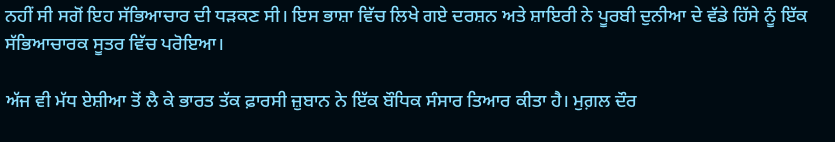ਨਹੀਂ ਸੀ ਸਗੋਂ ਇਹ ਸੱਭਿਆਚਾਰ ਦੀ ਧੜਕਣ ਸੀ। ਇਸ ਭਾਸ਼ਾ ਵਿੱਚ ਲਿਖੇ ਗਏ ਦਰਸ਼ਨ ਅਤੇ ਸ਼ਾਇਰੀ ਨੇ ਪੂਰਬੀ ਦੁਨੀਆ ਦੇ ਵੱਡੇ ਹਿੱਸੇ ਨੂੰ ਇੱਕ ਸੱਭਿਆਚਾਰਕ ਸੂਤਰ ਵਿੱਚ ਪਰੋਇਆ।

ਅੱਜ ਵੀ ਮੱਧ ਏਸ਼ੀਆ ਤੋਂ ਲੈ ਕੇ ਭਾਰਤ ਤੱਕ ਫ਼ਾਰਸੀ ਜ਼ੁਬਾਨ ਨੇ ਇੱਕ ਬੌਧਿਕ ਸੰਸਾਰ ਤਿਆਰ ਕੀਤਾ ਹੈ। ਮੁਗ਼ਲ ਦੌਰ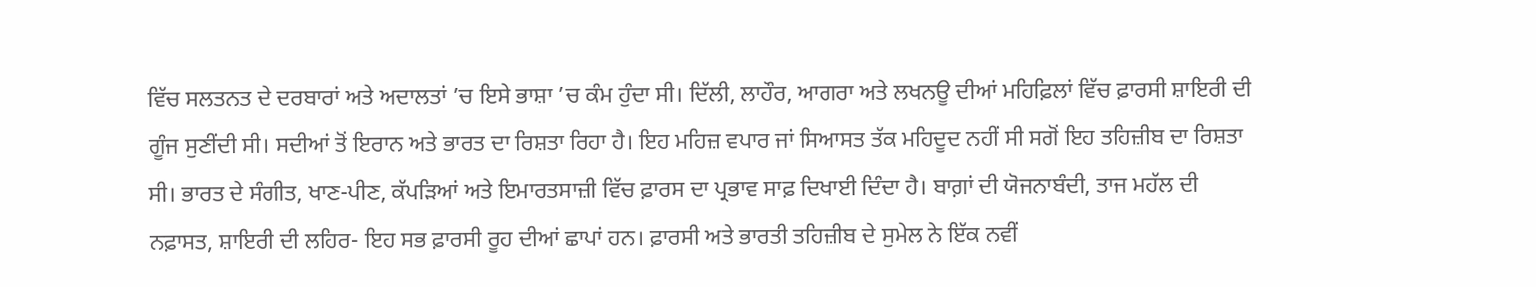ਵਿੱਚ ਸਲਤਨਤ ਦੇ ਦਰਬਾਰਾਂ ਅਤੇ ਅਦਾਲਤਾਂ ’ਚ ਇਸੇ ਭਾਸ਼ਾ ’ਚ ਕੰਮ ਹੁੰਦਾ ਸੀ। ਦਿੱਲੀ, ਲਾਹੌਰ, ਆਗਰਾ ਅਤੇ ਲਖਨਊ ਦੀਆਂ ਮਹਿਫ਼ਿਲਾਂ ਵਿੱਚ ਫ਼ਾਰਸੀ ਸ਼ਾਇਰੀ ਦੀ ਗੂੰਜ ਸੁਣੀਂਦੀ ਸੀ। ਸਦੀਆਂ ਤੋਂ ਇਰਾਨ ਅਤੇ ਭਾਰਤ ਦਾ ਰਿਸ਼ਤਾ ਰਿਹਾ ਹੈ। ਇਹ ਮਹਿਜ਼ ਵਪਾਰ ਜਾਂ ਸਿਆਸਤ ਤੱਕ ਮਹਿਦੂਦ ਨਹੀਂ ਸੀ ਸਗੋਂ ਇਹ ਤਹਿਜ਼ੀਬ ਦਾ ਰਿਸ਼ਤਾ ਸੀ। ਭਾਰਤ ਦੇ ਸੰਗੀਤ, ਖਾਣ-ਪੀਣ, ਕੱਪੜਿਆਂ ਅਤੇ ਇਮਾਰਤਸਾਜ਼ੀ ਵਿੱਚ ਫ਼ਾਰਸ ਦਾ ਪ੍ਰਭਾਵ ਸਾਫ਼ ਦਿਖਾਈ ਦਿੰਦਾ ਹੈ। ਬਾਗ਼ਾਂ ਦੀ ਯੋਜਨਾਬੰਦੀ, ਤਾਜ ਮਹੱਲ ਦੀ ਨਫ਼ਾਸਤ, ਸ਼ਾਇਰੀ ਦੀ ਲਹਿਰ- ਇਹ ਸਭ ਫ਼ਾਰਸੀ ਰੂਹ ਦੀਆਂ ਛਾਪਾਂ ਹਨ। ਫ਼ਾਰਸੀ ਅਤੇ ਭਾਰਤੀ ਤਹਿਜ਼ੀਬ ਦੇ ਸੁਮੇਲ ਨੇ ਇੱਕ ਨਵੀਂ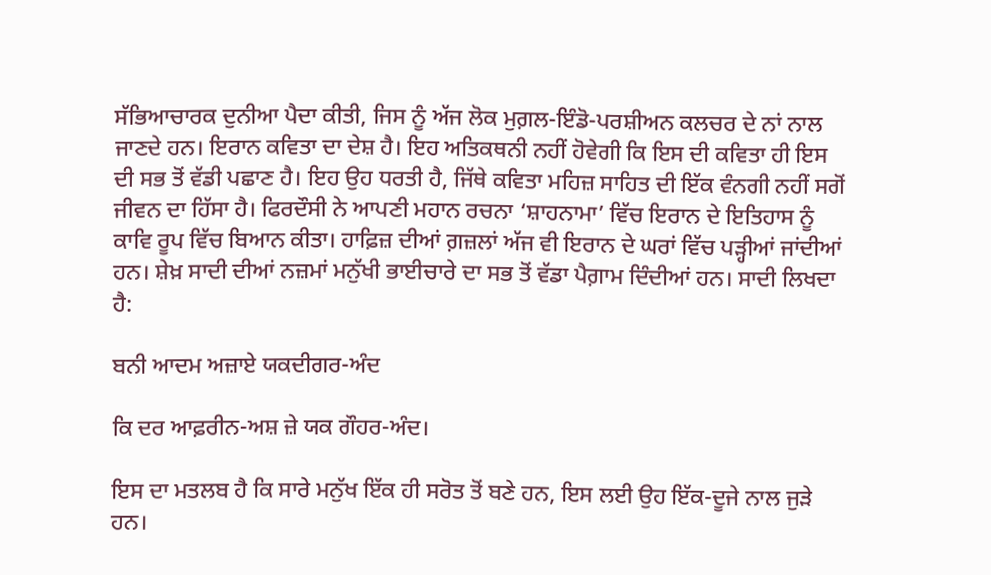ਸੱਭਿਆਚਾਰਕ ਦੁਨੀਆ ਪੈਦਾ ਕੀਤੀ, ਜਿਸ ਨੂੰ ਅੱਜ ਲੋਕ ਮੁਗ਼ਲ-ਇੰਡੋ-ਪਰਸ਼ੀਅਨ ਕਲਚਰ ਦੇ ਨਾਂ ਨਾਲ ਜਾਣਦੇ ਹਨ। ਇਰਾਨ ਕਵਿਤਾ ਦਾ ਦੇਸ਼ ਹੈ। ਇਹ ਅਤਿਕਥਨੀ ਨਹੀਂ ਹੋਵੇਗੀ ਕਿ ਇਸ ਦੀ ਕਵਿਤਾ ਹੀ ਇਸ ਦੀ ਸਭ ਤੋਂ ਵੱਡੀ ਪਛਾਣ ਹੈ। ਇਹ ਉਹ ਧਰਤੀ ਹੈ, ਜਿੱਥੇ ਕਵਿਤਾ ਮਹਿਜ਼ ਸਾਹਿਤ ਦੀ ਇੱਕ ਵੰਨਗੀ ਨਹੀਂ ਸਗੋਂ ਜੀਵਨ ਦਾ ਹਿੱਸਾ ਹੈ। ਫਿਰਦੌਸੀ ਨੇ ਆਪਣੀ ਮਹਾਨ ਰਚਨਾ ‘ਸ਼ਾਹਨਾਮਾ’ ਵਿੱਚ ਇਰਾਨ ਦੇ ਇਤਿਹਾਸ ਨੂੰ ਕਾਵਿ ਰੂਪ ਵਿੱਚ ਬਿਆਨ ਕੀਤਾ। ਹਾਫ਼ਿਜ਼ ਦੀਆਂ ਗ਼ਜ਼ਲਾਂ ਅੱਜ ਵੀ ਇਰਾਨ ਦੇ ਘਰਾਂ ਵਿੱਚ ਪੜ੍ਹੀਆਂ ਜਾਂਦੀਆਂ ਹਨ। ਸ਼ੇਖ਼ ਸਾਦੀ ਦੀਆਂ ਨਜ਼ਮਾਂ ਮਨੁੱਖੀ ਭਾਈਚਾਰੇ ਦਾ ਸਭ ਤੋਂ ਵੱਡਾ ਪੈਗ਼ਾਮ ਦਿੰਦੀਆਂ ਹਨ। ਸਾਦੀ ਲਿਖਦਾ ਹੈ:

ਬਨੀ ਆਦਮ ਅਜ਼ਾਏ ਯਕਦੀਗਰ-ਅੰਦ

ਕਿ ਦਰ ਆਫ਼ਰੀਨ-ਅਸ਼ ਜ਼ੇ ਯਕ ਗੌਹਰ-ਅੰਦ।

ਇਸ ਦਾ ਮਤਲਬ ਹੈ ਕਿ ਸਾਰੇ ਮਨੁੱਖ ਇੱਕ ਹੀ ਸਰੋਤ ਤੋਂ ਬਣੇ ਹਨ, ਇਸ ਲਈ ਉਹ ਇੱਕ-ਦੂਜੇ ਨਾਲ ਜੁੜੇ ਹਨ।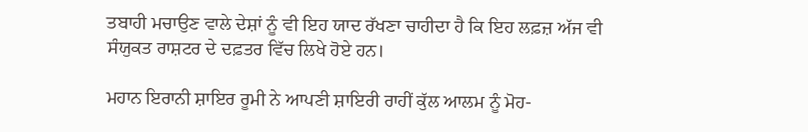ਤਬਾਹੀ ਮਚਾਉਣ ਵਾਲੇ ਦੇਸ਼ਾਂ ਨੂੰ ਵੀ ਇਹ ਯਾਦ ਰੱਖਣਾ ਚਾਹੀਦਾ ਹੈ ਕਿ ਇਹ ਲਫ਼ਜ਼ ਅੱਜ ਵੀ ਸੰਯੁਕਤ ਰਾਸ਼ਟਰ ਦੇ ਦਫ਼ਤਰ ਵਿੱਚ ਲਿਖੇ ਹੋਏ ਹਨ।

ਮਹਾਨ ਇਰਾਨੀ ਸ਼ਾਇਰ ਰੂਮੀ ਨੇ ਆਪਣੀ ਸ਼ਾਇਰੀ ਰਾਹੀਂ ਕੁੱਲ ਆਲਮ ਨੂੰ ਮੋਹ-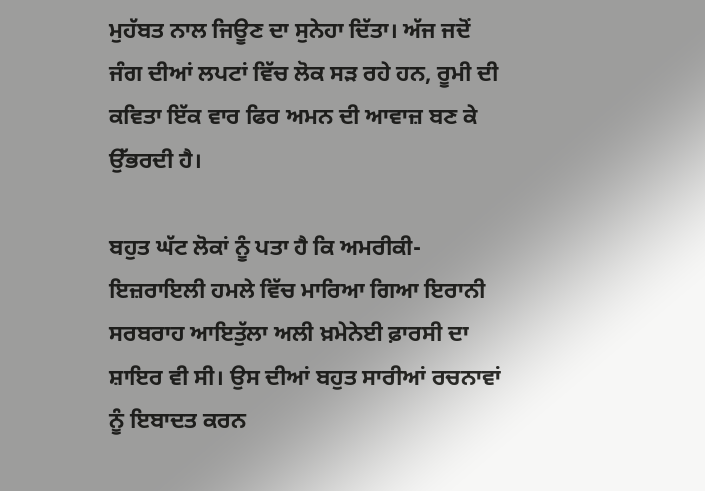ਮੁਹੱਬਤ ਨਾਲ ਜਿਊਣ ਦਾ ਸੁਨੇਹਾ ਦਿੱਤਾ। ਅੱਜ ਜਦੋਂ ਜੰਗ ਦੀਆਂ ਲਪਟਾਂ ਵਿੱਚ ਲੋਕ ਸੜ ਰਹੇ ਹਨ, ਰੂਮੀ ਦੀ ਕਵਿਤਾ ਇੱਕ ਵਾਰ ਫਿਰ ਅਮਨ ਦੀ ਆਵਾਜ਼ ਬਣ ਕੇ ਉੱਭਰਦੀ ਹੈ।

ਬਹੁਤ ਘੱਟ ਲੋਕਾਂ ਨੂੰ ਪਤਾ ਹੈ ਕਿ ਅਮਰੀਕੀ-ਇਜ਼ਰਾਇਲੀ ਹਮਲੇ ਵਿੱਚ ਮਾਰਿਆ ਗਿਆ ਇਰਾਨੀ ਸਰਬਰਾਹ ਆਇਤੁੱਲਾ ਅਲੀ ਖ਼ਮੇਨੇਈ ਫ਼ਾਰਸੀ ਦਾ ਸ਼ਾਇਰ ਵੀ ਸੀ। ਉਸ ਦੀਆਂ ਬਹੁਤ ਸਾਰੀਆਂ ਰਚਨਾਵਾਂ ਨੂੰ ਇਬਾਦਤ ਕਰਨ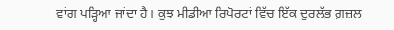ਵਾਂਗ ਪੜ੍ਹਿਆ ਜਾਂਦਾ ਹੈ। ਕੁਝ ਮੀਡੀਆ ਰਿਪੋਰਟਾਂ ਵਿੱਚ ਇੱਕ ਦੁਰਲੱਭ ਗ਼ਜ਼ਲ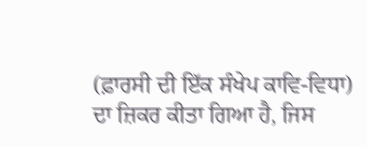(ਫ਼ਾਰਸੀ ਦੀ ਇੱਕ ਸੰਖੇਪ ਕਾਵਿ-ਵਿਧਾ) ਦਾ ਜ਼ਿਕਰ ਕੀਤਾ ਗਿਆ ਹੈ, ਜਿਸ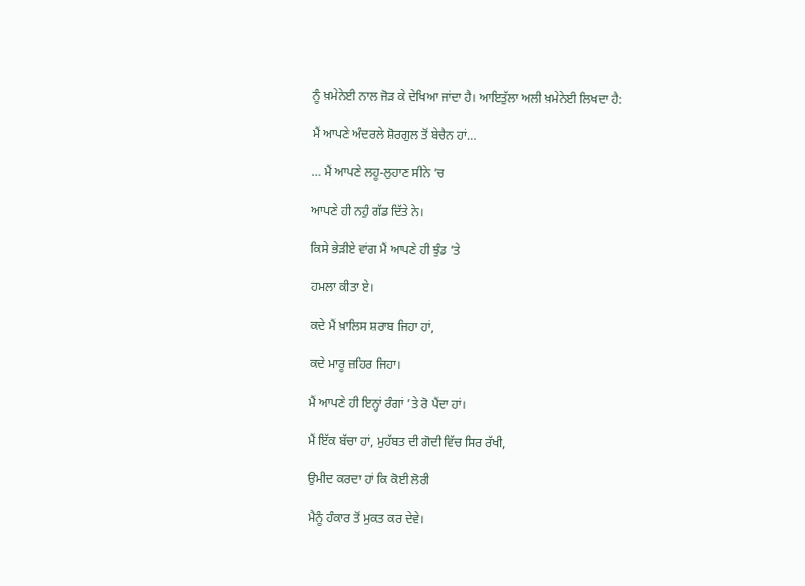ਨੂੰ ਖ਼ਮੇਨੇਈ ਨਾਲ ਜੋੜ ਕੇ ਦੇਖਿਆ ਜਾਂਦਾ ਹੈ। ਆਇਤੁੱਲਾ ਅਲੀ ਖ਼ਮੇਨੇਈ ਲਿਖਦਾ ਹੈ:

ਮੈਂ ਆਪਣੇ ਅੰਦਰਲੇ ਸ਼ੋਰਗੁਲ ਤੋਂ ਬੇਚੈਨ ਹਾਂ…

… ਮੈਂ ਆਪਣੇ ਲਹੂ-ਲੁਹਾਣ ਸੀਨੇ ’ਚ

ਆਪਣੇ ਹੀ ਨਹੁੰ ਗੱਡ ਦਿੱਤੇ ਨੇ।

ਕਿਸੇ ਭੇੜੀਏ ਵਾਂਗ ਮੈਂ ਆਪਣੇ ਹੀ ਝੁੰਡ ’ਤੇ

ਹਮਲਾ ਕੀਤਾ ਏ।

ਕਦੇ ਮੈਂ ਖ਼ਾਲਿਸ ਸ਼ਰਾਬ ਜਿਹਾ ਹਾਂ,

ਕਦੇ ਮਾਰੂ ਜ਼ਹਿਰ ਜਿਹਾ।

ਮੈਂ ਆਪਣੇ ਹੀ ਇਨ੍ਹਾਂ ਰੰਗਾਂ ’ਤੇ ਰੋ ਪੈਂਦਾ ਹਾਂ।

ਮੈਂ ਇੱਕ ਬੱਚਾ ਹਾਂ, ਮੁਹੱਬਤ ਦੀ ਗੋਦੀ ਵਿੱਚ ਸਿਰ ਰੱਖੀ,

ਉਮੀਦ ਕਰਦਾ ਹਾਂ ਕਿ ਕੋਈ ਲੋਰੀ

ਮੈਨੂੰ ਹੰਕਾਰ ਤੋਂ ਮੁਕਤ ਕਰ ਦੇਵੇ।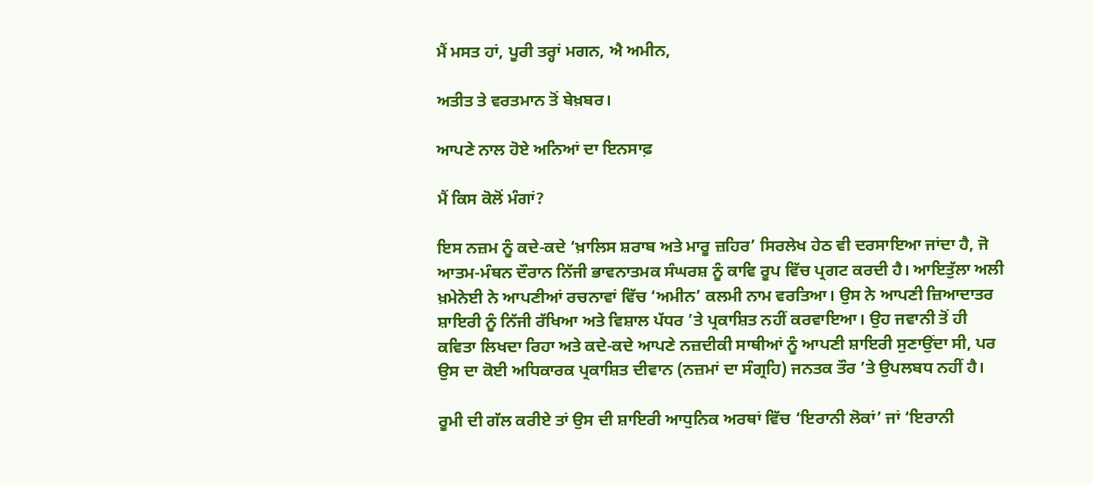ਮੈਂ ਮਸਤ ਹਾਂ, ਪੂਰੀ ਤਰ੍ਹਾਂ ਮਗਨ, ਐ ਅਮੀਨ,

ਅਤੀਤ ਤੇ ਵਰਤਮਾਨ ਤੋਂ ਬੇਖ਼ਬਰ।

ਆਪਣੇ ਨਾਲ ਹੋਏ ਅਨਿਆਂ ਦਾ ਇਨਸਾਫ਼

ਮੈਂ ਕਿਸ ਕੋਲੋਂ ਮੰਗਾਂ?

ਇਸ ਨਜ਼ਮ ਨੂੰ ਕਦੇ-ਕਦੇ ‘ਖ਼ਾਲਿਸ ਸ਼ਰਾਬ ਅਤੇ ਮਾਰੂ ਜ਼ਹਿਰ’ ਸਿਰਲੇਖ ਹੇਠ ਵੀ ਦਰਸਾਇਆ ਜਾਂਦਾ ਹੈ, ਜੋ ਆਤਮ-ਮੰਥਨ ਦੌਰਾਨ ਨਿੱਜੀ ਭਾਵਨਾਤਮਕ ਸੰਘਰਸ਼ ਨੂੰ ਕਾਵਿ ਰੂਪ ਵਿੱਚ ਪ੍ਰਗਟ ਕਰਦੀ ਹੈ। ਆਇਤੁੱਲਾ ਅਲੀ ਖ਼ਮੇਨੇਈ ਨੇ ਆਪਣੀਆਂ ਰਚਨਾਵਾਂ ਵਿੱਚ ‘ਅਮੀਨ’ ਕਲਮੀ ਨਾਮ ਵਰਤਿਆ। ਉਸ ਨੇ ਆਪਣੀ ਜ਼ਿਆਦਾਤਰ ਸ਼ਾਇਰੀ ਨੂੰ ਨਿੱਜੀ ਰੱਖਿਆ ਅਤੇ ਵਿਸ਼ਾਲ ਪੱਧਰ ’ਤੇ ਪ੍ਰਕਾਸ਼ਿਤ ਨਹੀਂ ਕਰਵਾਇਆ। ਉਹ ਜਵਾਨੀ ਤੋਂ ਹੀ ਕਵਿਤਾ ਲਿਖਦਾ ਰਿਹਾ ਅਤੇ ਕਦੇ-ਕਦੇ ਆਪਣੇ ਨਜ਼ਦੀਕੀ ਸਾਥੀਆਂ ਨੂੰ ਆਪਣੀ ਸ਼ਾਇਰੀ ਸੁਣਾਉਂਦਾ ਸੀ, ਪਰ ਉਸ ਦਾ ਕੋਈ ਅਧਿਕਾਰਕ ਪ੍ਰਕਾਸ਼ਿਤ ਦੀਵਾਨ (ਨਜ਼ਮਾਂ ਦਾ ਸੰਗ੍ਰਹਿ) ਜਨਤਕ ਤੌਰ ’ਤੇ ਉਪਲਬਧ ਨਹੀਂ ਹੈ।

ਰੂਮੀ ਦੀ ਗੱਲ ਕਰੀਏ ਤਾਂ ਉਸ ਦੀ ਸ਼ਾਇਰੀ ਆਧੁਨਿਕ ਅਰਥਾਂ ਵਿੱਚ ‘ਇਰਾਨੀ ਲੋਕਾਂ’ ਜਾਂ ‘ਇਰਾਨੀ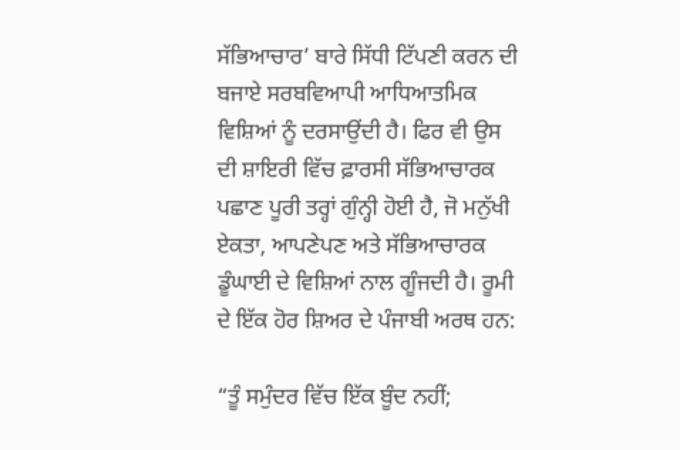ਸੱਭਿਆਚਾਰ’ ਬਾਰੇ ਸਿੱਧੀ ਟਿੱਪਣੀ ਕਰਨ ਦੀ ਬਜਾਏ ਸਰਬਵਿਆਪੀ ਆਧਿਆਤਮਿਕ ਵਿਸ਼ਿਆਂ ਨੂੰ ਦਰਸਾਉਂਦੀ ਹੈ। ਫਿਰ ਵੀ ਉਸ ਦੀ ਸ਼ਾਇਰੀ ਵਿੱਚ ਫ਼ਾਰਸੀ ਸੱਭਿਆਚਾਰਕ ਪਛਾਣ ਪੂਰੀ ਤਰ੍ਹਾਂ ਗੁੰਨ੍ਹੀ ਹੋਈ ਹੈ, ਜੋ ਮਨੁੱਖੀ ਏਕਤਾ, ਆਪਣੇਪਣ ਅਤੇ ਸੱਭਿਆਚਾਰਕ ਡੂੰਘਾਈ ਦੇ ਵਿਸ਼ਿਆਂ ਨਾਲ ਗੂੰਜਦੀ ਹੈ। ਰੂਮੀ ਦੇ ਇੱਕ ਹੋਰ ਸ਼ਿਅਰ ਦੇ ਪੰਜਾਬੀ ਅਰਥ ਹਨ:

“ਤੂੰ ਸਮੁੰਦਰ ਵਿੱਚ ਇੱਕ ਬੂੰਦ ਨਹੀਂ;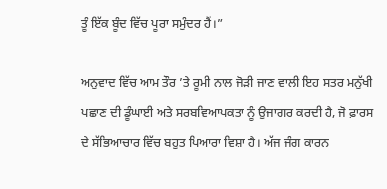ਤੂੰ ਇੱਕ ਬੂੰਦ ਵਿੱਚ ਪੂਰਾ ਸਮੁੰਦਰ ਹੈਂ।”

ਅਨੁਵਾਦ ਵਿੱਚ ਆਮ ਤੌਰ ’ਤੇ ਰੂਮੀ ਨਾਲ ਜੋੜੀ ਜਾਣ ਵਾਲੀ ਇਹ ਸਤਰ ਮਨੁੱਖੀ ਪਛਾਣ ਦੀ ਡੂੰਘਾਈ ਅਤੇ ਸਰਬਵਿਆਪਕਤਾ ਨੂੰ ਉਜਾਗਰ ਕਰਦੀ ਹੈ, ਜੋ ਫ਼ਾਰਸ ਦੇ ਸੱਭਿਆਚਾਰ ਵਿੱਚ ਬਹੁਤ ਪਿਆਰਾ ਵਿਸ਼ਾ ਹੈ। ਅੱਜ ਜੰਗ ਕਾਰਨ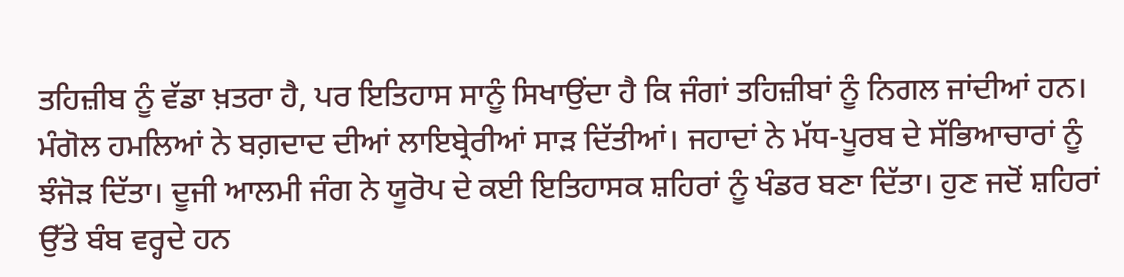ਤਹਿਜ਼ੀਬ ਨੂੰ ਵੱਡਾ ਖ਼ਤਰਾ ਹੈ, ਪਰ ਇਤਿਹਾਸ ਸਾਨੂੰ ਸਿਖਾਉਂਦਾ ਹੈ ਕਿ ਜੰਗਾਂ ਤਹਿਜ਼ੀਬਾਂ ਨੂੰ ਨਿਗਲ ਜਾਂਦੀਆਂ ਹਨ। ਮੰਗੋਲ ਹਮਲਿਆਂ ਨੇ ਬਗ਼ਦਾਦ ਦੀਆਂ ਲਾਇਬ੍ਰੇਰੀਆਂ ਸਾੜ ਦਿੱਤੀਆਂ। ਜਹਾਦਾਂ ਨੇ ਮੱਧ-ਪੂਰਬ ਦੇ ਸੱਭਿਆਚਾਰਾਂ ਨੂੰ ਝੰਜੋੜ ਦਿੱਤਾ। ਦੂਜੀ ਆਲਮੀ ਜੰਗ ਨੇ ਯੂਰੋਪ ਦੇ ਕਈ ਇਤਿਹਾਸਕ ਸ਼ਹਿਰਾਂ ਨੂੰ ਖੰਡਰ ਬਣਾ ਦਿੱਤਾ। ਹੁਣ ਜਦੋਂ ਸ਼ਹਿਰਾਂ ਉੱਤੇ ਬੰਬ ਵਰ੍ਹਦੇ ਹਨ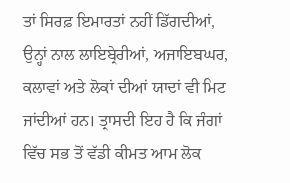ਤਾਂ ਸਿਰਫ਼ ਇਮਾਰਤਾਂ ਨਹੀਂ ਡਿੱਗਦੀਆਂ, ਉਨ੍ਹਾਂ ਨਾਲ ਲਾਇਬ੍ਰੇਰੀਆਂ, ਅਜਾਇਬਘਰ, ਕਲਾਵਾਂ ਅਤੇ ਲੋਕਾਂ ਦੀਆਂ ਯਾਦਾਂ ਵੀ ਮਿਟ ਜਾਂਦੀਆਂ ਹਨ। ਤ੍ਰਾਸਦੀ ਇਹ ਹੈ ਕਿ ਜੰਗਾਂ ਵਿੱਚ ਸਭ ਤੋਂ ਵੱਡੀ ਕੀਮਤ ਆਮ ਲੋਕ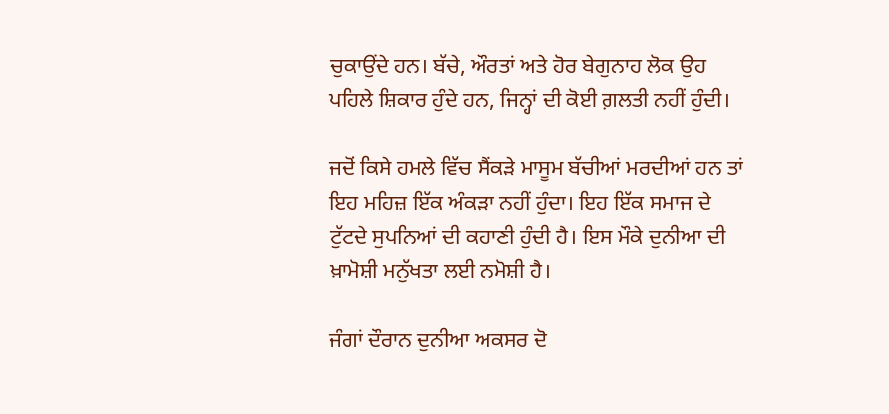ਚੁਕਾਉਂਦੇ ਹਨ। ਬੱਚੇ, ਔਰਤਾਂ ਅਤੇ ਹੋਰ ਬੇਗੁਨਾਹ ਲੋਕ ਉਹ ਪਹਿਲੇ ਸ਼ਿਕਾਰ ਹੁੰਦੇ ਹਨ, ਜਿਨ੍ਹਾਂ ਦੀ ਕੋਈ ਗ਼ਲਤੀ ਨਹੀਂ ਹੁੰਦੀ।

ਜਦੋਂ ਕਿਸੇ ਹਮਲੇ ਵਿੱਚ ਸੈਂਕੜੇ ਮਾਸੂਮ ਬੱਚੀਆਂ ਮਰਦੀਆਂ ਹਨ ਤਾਂ ਇਹ ਮਹਿਜ਼ ਇੱਕ ਅੰਕੜਾ ਨਹੀਂ ਹੁੰਦਾ। ਇਹ ਇੱਕ ਸਮਾਜ ਦੇ ਟੁੱਟਦੇ ਸੁਪਨਿਆਂ ਦੀ ਕਹਾਣੀ ਹੁੰਦੀ ਹੈ। ਇਸ ਮੌਕੇ ਦੁਨੀਆ ਦੀ ਖ਼ਾਮੋਸ਼ੀ ਮਨੁੱਖਤਾ ਲਈ ਨਮੋਸ਼ੀ ਹੈ।

ਜੰਗਾਂ ਦੌਰਾਨ ਦੁਨੀਆ ਅਕਸਰ ਦੋ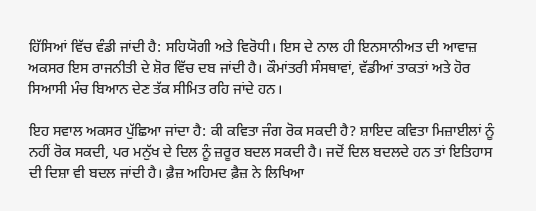ਹਿੱਸਿਆਂ ਵਿੱਚ ਵੰਡੀ ਜਾਂਦੀ ਹੈ: ਸਹਿਯੋਗੀ ਅਤੇ ਵਿਰੋਧੀ। ਇਸ ਦੇ ਨਾਲ ਹੀ ਇਨਸਾਨੀਅਤ ਦੀ ਆਵਾਜ਼ ਅਕਸਰ ਇਸ ਰਾਜਨੀਤੀ ਦੇ ਸ਼ੋਰ ਵਿੱਚ ਦਬ ਜਾਂਦੀ ਹੈ। ਕੌਮਾਂਤਰੀ ਸੰਸਥਾਵਾਂ, ਵੱਡੀਆਂ ਤਾਕਤਾਂ ਅਤੇ ਹੋਰ ਸਿਆਸੀ ਮੰਚ ਬਿਆਨ ਦੇਣ ਤੱਕ ਸੀਮਿਤ ਰਹਿ ਜਾਂਦੇ ਹਨ।

ਇਹ ਸਵਾਲ ਅਕਸਰ ਪੁੱਛਿਆ ਜਾਂਦਾ ਹੈ: ਕੀ ਕਵਿਤਾ ਜੰਗ ਰੋਕ ਸਕਦੀ ਹੈ? ਸ਼ਾਇਦ ਕਵਿਤਾ ਮਿਜ਼ਾਈਲਾਂ ਨੂੰ ਨਹੀਂ ਰੋਕ ਸਕਦੀ, ਪਰ ਮਨੁੱਖ ਦੇ ਦਿਲ ਨੂੰ ਜ਼ਰੂਰ ਬਦਲ ਸਕਦੀ ਹੈ। ਜਦੋਂ ਦਿਲ ਬਦਲਦੇ ਹਨ ਤਾਂ ਇਤਿਹਾਸ ਦੀ ਦਿਸ਼ਾ ਵੀ ਬਦਲ ਜਾਂਦੀ ਹੈ। ਫ਼ੈਜ਼ ਅਹਿਮਦ ਫ਼ੈਜ਼ ਨੇ ਲਿਖਿਆ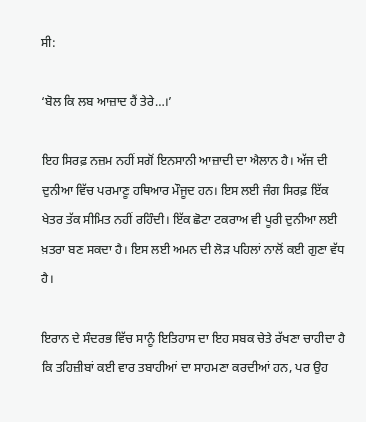ਸੀ:

‘ਬੋਲ ਕਿ ਲਬ ਆਜ਼ਾਦ ਹੈਂ ਤੇਰੇ…।’

ਇਹ ਸਿਰਫ਼ ਨਜ਼ਮ ਨਹੀਂ ਸਗੋਂ ਇਨਸਾਨੀ ਆਜ਼ਾਦੀ ਦਾ ਐਲਾਨ ਹੈ। ਅੱਜ ਦੀ ਦੁਨੀਆ ਵਿੱਚ ਪਰਮਾਣੂ ਹਥਿਆਰ ਮੌਜੂਦ ਹਨ। ਇਸ ਲਈ ਜੰਗ ਸਿਰਫ਼ ਇੱਕ ਖੇਤਰ ਤੱਕ ਸੀਮਿਤ ਨਹੀਂ ਰਹਿੰਦੀ। ਇੱਕ ਛੋਟਾ ਟਕਰਾਅ ਵੀ ਪੂਰੀ ਦੁਨੀਆ ਲਈ ਖ਼ਤਰਾ ਬਣ ਸਕਦਾ ਹੈ। ਇਸ ਲਈ ਅਮਨ ਦੀ ਲੋੜ ਪਹਿਲਾਂ ਨਾਲੋਂ ਕਈ ਗੁਣਾ ਵੱਧ ਹੈ।

ਇਰਾਨ ਦੇ ਸੰਦਰਭ ਵਿੱਚ ਸਾਨੂੰ ਇਤਿਹਾਸ ਦਾ ਇਹ ਸਬਕ ਚੇਤੇ ਰੱਖਣਾ ਚਾਹੀਦਾ ਹੈ ਕਿ ਤਹਿਜ਼ੀਬਾਂ ਕਈ ਵਾਰ ਤਬਾਹੀਆਂ ਦਾ ਸਾਹਮਣਾ ਕਰਦੀਆਂ ਹਨ, ਪਰ ਉਹ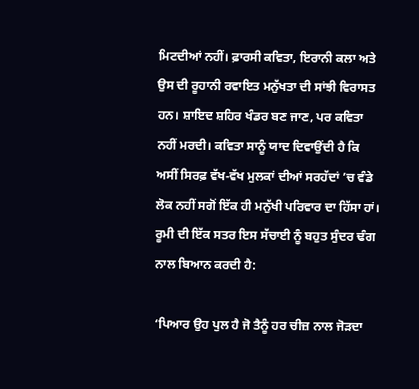ਮਿਟਦੀਆਂ ਨਹੀਂ। ਫ਼ਾਰਸੀ ਕਵਿਤਾ, ਇਰਾਨੀ ਕਲਾ ਅਤੇ ਉਸ ਦੀ ਰੂਹਾਨੀ ਰਵਾਇਤ ਮਨੁੱਖਤਾ ਦੀ ਸਾਂਝੀ ਵਿਰਾਸਤ ਹਨ। ਸ਼ਾਇਦ ਸ਼ਹਿਰ ਖੰਡਰ ਬਣ ਜਾਣ, ਪਰ ਕਵਿਤਾ ਨਹੀਂ ਮਰਦੀ। ਕਵਿਤਾ ਸਾਨੂੰ ਯਾਦ ਦਿਵਾਉਂਦੀ ਹੈ ਕਿ ਅਸੀਂ ਸਿਰਫ਼ ਵੱਖ-ਵੱਖ ਮੁਲਕਾਂ ਦੀਆਂ ਸਰਹੱਦਾਂ ’ਚ ਵੰਡੇ ਲੋਕ ਨਹੀਂ ਸਗੋਂ ਇੱਕ ਹੀ ਮਨੁੱਖੀ ਪਰਿਵਾਰ ਦਾ ਹਿੱਸਾ ਹਾਂ। ਰੂਮੀ ਦੀ ਇੱਕ ਸਤਰ ਇਸ ਸੱਚਾਈ ਨੂੰ ਬਹੁਤ ਸੁੰਦਰ ਢੰਗ ਨਾਲ ਬਿਆਨ ਕਰਦੀ ਹੈ:

‘ਪਿਆਰ ਉਹ ਪੁਲ ਹੈ ਜੋ ਤੈਨੂੰ ਹਰ ਚੀਜ਼ ਨਾਲ ਜੋੜਦਾ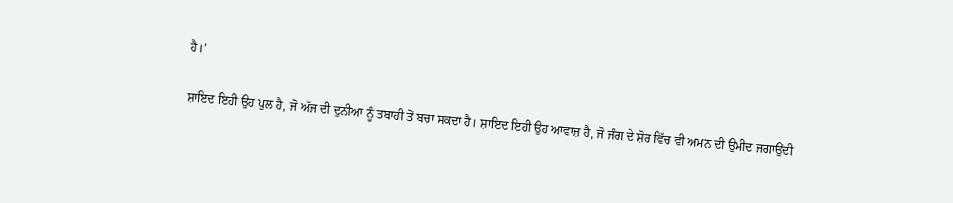ਹੈ।’

ਸ਼ਾਇਦ ਇਹੀ ਉਹ ਪੁਲ ਹੈ, ਜੋ ਅੱਜ ਦੀ ਦੁਨੀਆ ਨੂੰ ਤਬਾਹੀ ਤੋਂ ਬਚਾ ਸਕਦਾ ਹੈ। ਸ਼ਾਇਦ ਇਹੀ ਉਹ ਆਵਾਜ਼ ਹੈ, ਜੋ ਜੰਗ ਦੇ ਸ਼ੋਰ ਵਿੱਚ ਵੀ ਅਮਨ ਦੀ ਉਮੀਦ ਜਗਾਉਂਦੀ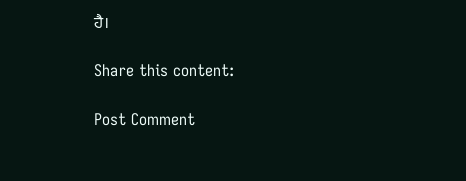ਹੈ।

Share this content:

Post Comment